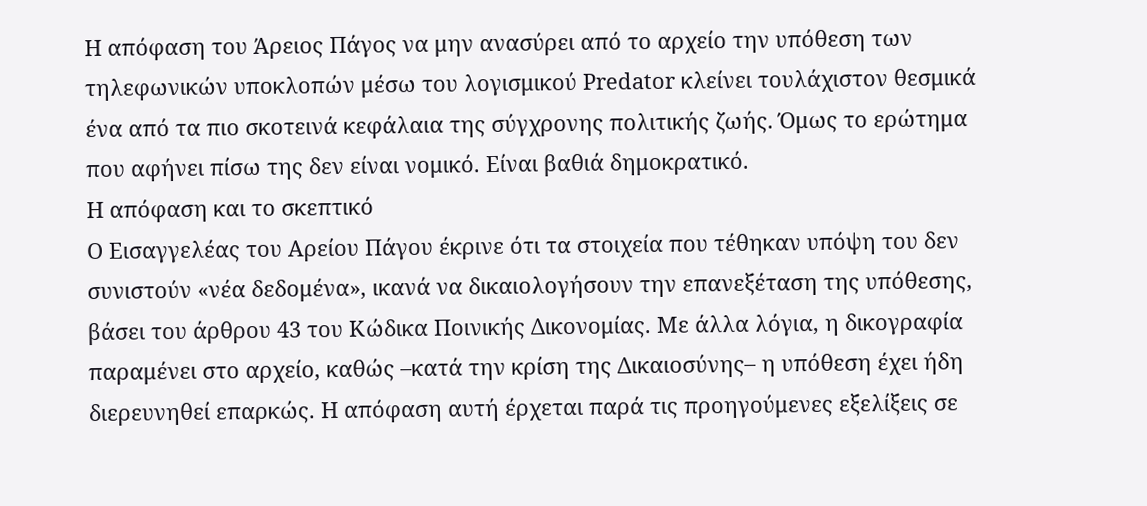Η απόφαση του Άρειος Πάγος να μην ανασύρει από το αρχείο την υπόθεση των τηλεφωνικών υποκλοπών μέσω του λογισμικού Predator κλείνει τουλάχιστον θεσμικά ένα από τα πιο σκοτεινά κεφάλαια της σύγχρονης πολιτικής ζωής. Όμως το ερώτημα που αφήνει πίσω της δεν είναι νομικό. Είναι βαθιά δημοκρατικό.
Η απόφαση και το σκεπτικό
Ο Εισαγγελέας του Αρείου Πάγου έκρινε ότι τα στοιχεία που τέθηκαν υπόψη του δεν συνιστούν «νέα δεδομένα», ικανά να δικαιολογήσουν την επανεξέταση της υπόθεσης, βάσει του άρθρου 43 του Κώδικα Ποινικής Δικονομίας. Με άλλα λόγια, η δικογραφία παραμένει στο αρχείο, καθώς –κατά την κρίση της Δικαιοσύνης– η υπόθεση έχει ήδη διερευνηθεί επαρκώς. Η απόφαση αυτή έρχεται παρά τις προηγούμενες εξελίξεις σε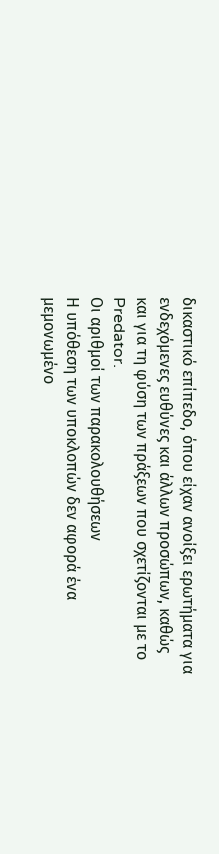δικαστικό επίπεδο, όπου είχαν ανοίξει ερωτήματα για ενδεχόμενες ευθύνες και άλλων προσώπων, καθώς και για τη φύση των πράξεων που σχετίζονται με το Predator.
Οι αριθμοί των παρακολουθήσεων
Η υπόθεση των υποκλοπών δεν αφορά ένα μεμονωμένο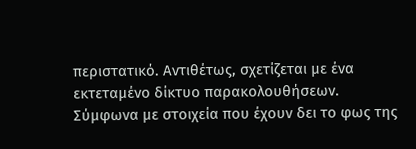περιστατικό. Αντιθέτως, σχετίζεται με ένα εκτεταμένο δίκτυο παρακολουθήσεων.
Σύμφωνα με στοιχεία που έχουν δει το φως της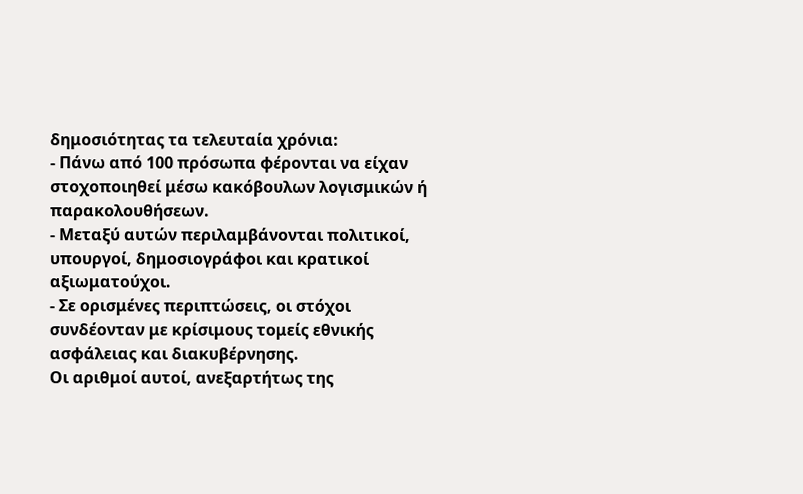δημοσιότητας τα τελευταία χρόνια:
- Πάνω από 100 πρόσωπα φέρονται να είχαν στοχοποιηθεί μέσω κακόβουλων λογισμικών ή παρακολουθήσεων.
- Μεταξύ αυτών περιλαμβάνονται πολιτικοί, υπουργοί, δημοσιογράφοι και κρατικοί αξιωματούχοι.
- Σε ορισμένες περιπτώσεις, οι στόχοι συνδέονταν με κρίσιμους τομείς εθνικής ασφάλειας και διακυβέρνησης.
Οι αριθμοί αυτοί, ανεξαρτήτως της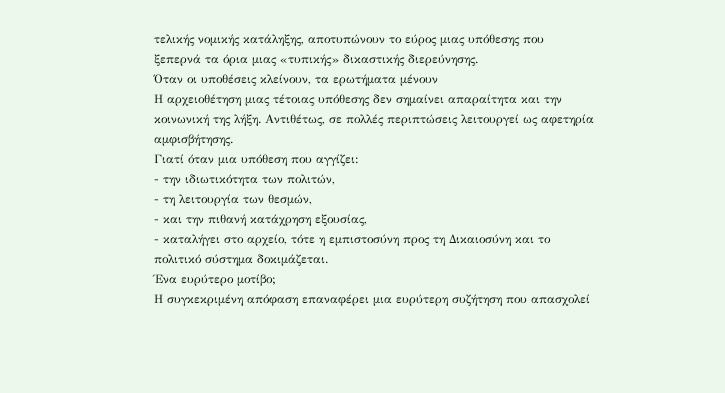τελικής νομικής κατάληξης, αποτυπώνουν το εύρος μιας υπόθεσης που ξεπερνά τα όρια μιας «τυπικής» δικαστικής διερεύνησης.
Όταν οι υποθέσεις κλείνουν, τα ερωτήματα μένουν
Η αρχειοθέτηση μιας τέτοιας υπόθεσης δεν σημαίνει απαραίτητα και την κοινωνική της λήξη. Αντιθέτως, σε πολλές περιπτώσεις λειτουργεί ως αφετηρία αμφισβήτησης.
Γιατί όταν μια υπόθεση που αγγίζει:
- την ιδιωτικότητα των πολιτών,
- τη λειτουργία των θεσμών,
- και την πιθανή κατάχρηση εξουσίας,
- καταλήγει στο αρχείο, τότε η εμπιστοσύνη προς τη Δικαιοσύνη και το πολιτικό σύστημα δοκιμάζεται.
Ένα ευρύτερο μοτίβο;
Η συγκεκριμένη απόφαση επαναφέρει μια ευρύτερη συζήτηση που απασχολεί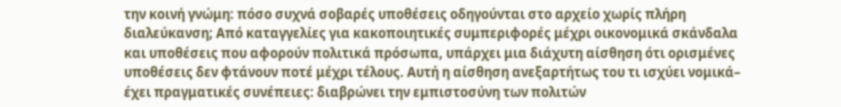την κοινή γνώμη: πόσο συχνά σοβαρές υποθέσεις οδηγούνται στο αρχείο χωρίς πλήρη διαλεύκανση; Από καταγγελίες για κακοποιητικές συμπεριφορές μέχρι οικονομικά σκάνδαλα και υποθέσεις που αφορούν πολιτικά πρόσωπα, υπάρχει μια διάχυτη αίσθηση ότι ορισμένες υποθέσεις δεν φτάνουν ποτέ μέχρι τέλους. Αυτή η αίσθηση ανεξαρτήτως του τι ισχύει νομικά– έχει πραγματικές συνέπειες: διαβρώνει την εμπιστοσύνη των πολιτών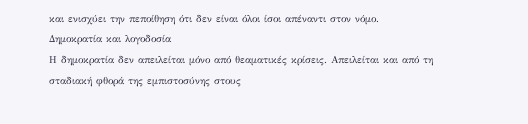και ενισχύει την πεποίθηση ότι δεν είναι όλοι ίσοι απέναντι στον νόμο.
Δημοκρατία και λογοδοσία
Η δημοκρατία δεν απειλείται μόνο από θεαματικές κρίσεις. Απειλείται και από τη σταδιακή φθορά της εμπιστοσύνης στους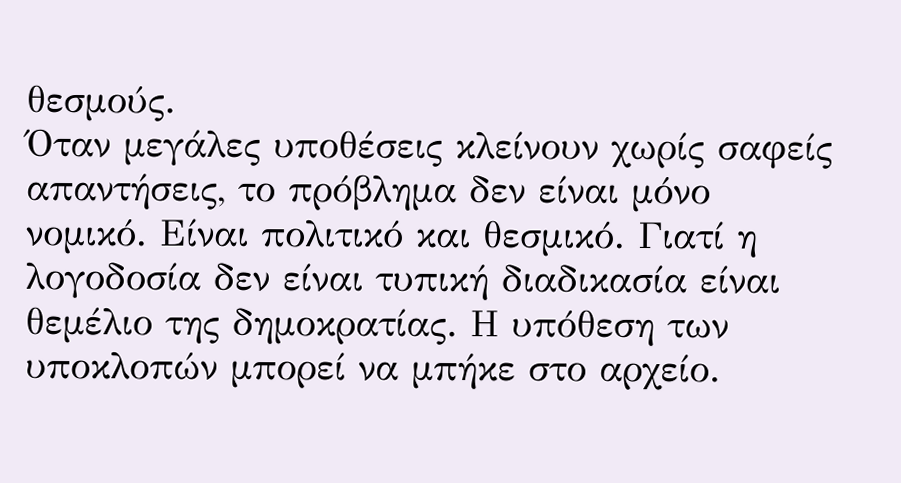θεσμούς.
Όταν μεγάλες υποθέσεις κλείνουν χωρίς σαφείς απαντήσεις, το πρόβλημα δεν είναι μόνο νομικό. Είναι πολιτικό και θεσμικό. Γιατί η λογοδοσία δεν είναι τυπική διαδικασία είναι θεμέλιο της δημοκρατίας. Η υπόθεση των υποκλοπών μπορεί να μπήκε στο αρχείο.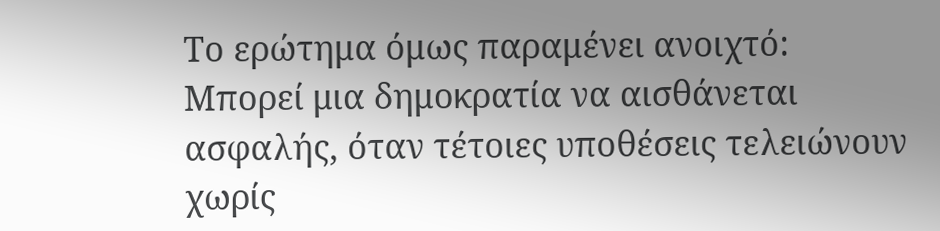Το ερώτημα όμως παραμένει ανοιχτό: Μπορεί μια δημοκρατία να αισθάνεται ασφαλής, όταν τέτοιες υποθέσεις τελειώνουν χωρίς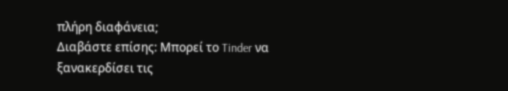πλήρη διαφάνεια;
Διαβάστε επίσης: Μπορεί το Tinder να ξανακερδίσει τις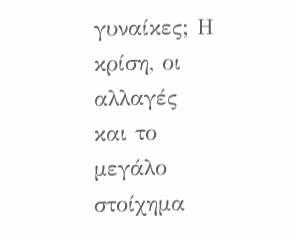γυναίκες; Η κρίση, οι αλλαγές και το μεγάλο στοίχημα